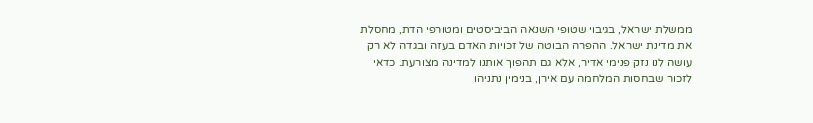ממשלת ישראל, בגיבוי שטופי השנאה הביביסטים ומטורפי הדת, מחסלת את מדינת ישראל. ההפרה הבוטה של זכויות האדם בעזה ובגדה לא רק עושה לנו נזק פנימי אדיר, אלא גם תהפוך אותנו למדינה מצורעת. כדאי לזכור שבחסות המלחמה עם אירן, בנימין נתניהו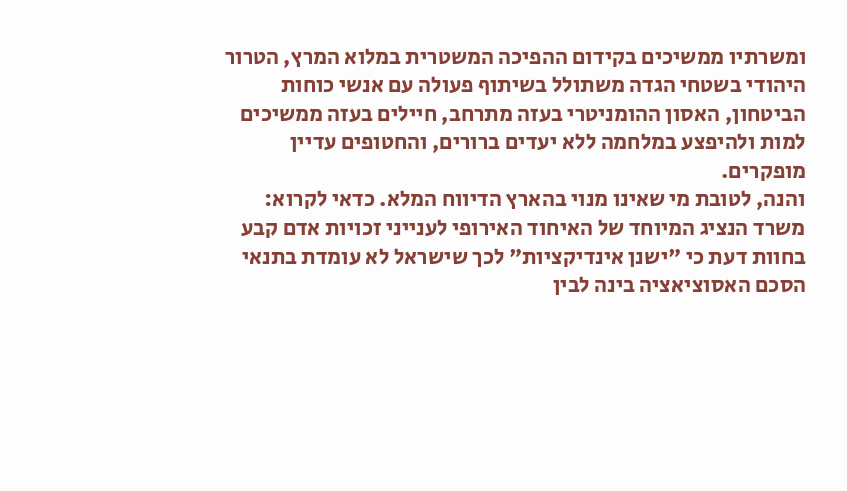ומשרתיו ממשיכים בקידום ההפיכה המשטרית במלוא המרץ, הטרור היהודי בשטחי הגדה משתולל בשיתוף פעולה עם אנשי כוחות הביטחון, האסון ההומניטרי בעזה מתרחב, חיילים בעזה ממשיכים למות ולהיפצע במלחמה ללא יעדים ברורים, והחטופים עדיין מופקרים.
והנה, לטובת מי שאינו מנוי בהארץ הדיווח המלא. כדאי לקרוא:
משרד הנציג המיוחד של האיחוד האירופי לענייני זכויות אדם קבע בחוות דעת כי "ישנן אינדיקציות" לכך שישראל לא עומדת בתנאי הסכם האסוציאציה בינה לבין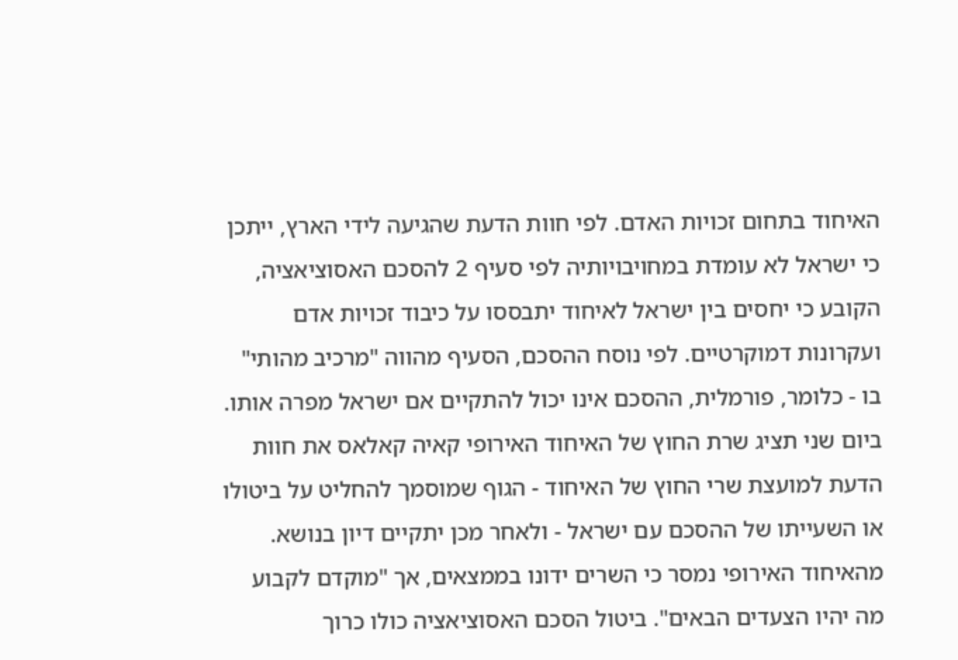האיחוד בתחום זכויות האדם. לפי חוות הדעת שהגיעה לידי הארץ, ייתכן כי ישראל לא עומדת במחויבויותיה לפי סעיף 2 להסכם האסוציאציה, הקובע כי יחסים בין ישראל לאיחוד יתבססו על כיבוד זכויות אדם ועקרונות דמוקרטיים. לפי נוסח ההסכם, הסעיף מהווה "מרכיב מהותי" בו - כלומר, פורמלית, ההסכם אינו יכול להתקיים אם ישראל מפרה אותו.
ביום שני תציג שרת החוץ של האיחוד האירופי קאיה קאלאס את חוות הדעת למועצת שרי החוץ של האיחוד - הגוף שמוסמך להחליט על ביטולו או השעייתו של ההסכם עם ישראל - ולאחר מכן יתקיים דיון בנושא. מהאיחוד האירופי נמסר כי השרים ידונו בממצאים, אך "מוקדם לקבוע מה יהיו הצעדים הבאים". ביטול הסכם האסוציאציה כולו כרוך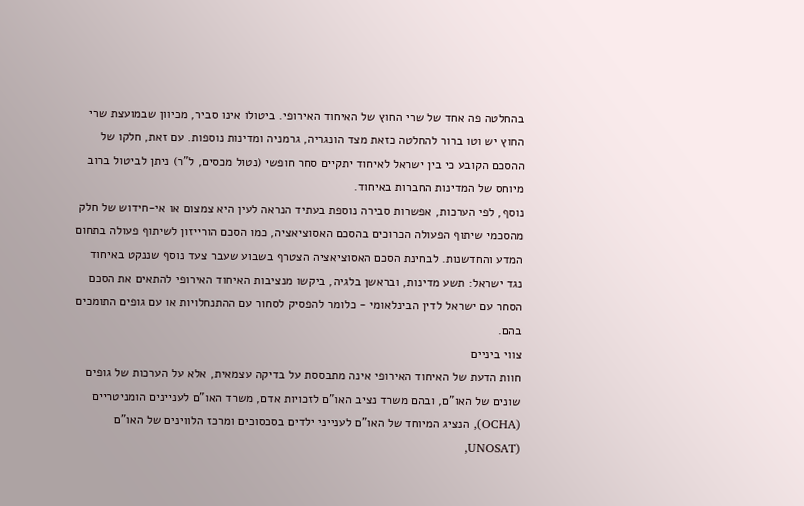בהחלטה פה אחד של שרי החוץ של האיחוד האירופי. ביטולו אינו סביר, מכיוון שבמועצת שרי החוץ יש וטו ברור להחלטה כזאת מצד הונגריה, גרמניה ומדינות נוספות. עם זאת, חלקו של ההסכם הקובע כי בין ישראל לאיחוד יתקיים סחר חופשי (נטול מכסים, ל"ר) ניתן לביטול ברוב מיוחס של המדינות החברות באיחוד.
נוסף, לפי הערכות, אפשרות סבירה נוספת בעתיד הנראה לעין היא צמצום או אי-חידוש של חלק מהסכמי שיתוף הפעולה הכרוכים בהסכם האסוציאציה, כמו הסכם הורייזון לשיתוף פעולה בתחום המדע והחדשנות. לבחינת הסכם האסוציאציה הצטרף בשבוע שעבר צעד נוסף שננקט באיחוד נגד ישראל: תשע מדינות, ובראשן בלגיה, ביקשו מנציבות האיחוד האירופי להתאים את הסכם הסחר עם ישראל לדין הבינלאומי - כלומר להפסיק לסחור עם ההתנחלויות או עם גופים התומכים בהם.
צווי ביניים
חוות הדעת של האיחוד האירופי אינה מתבססת על בדיקה עצמאית, אלא על הערכות של גופים שונים של האו"ם, ובהם משרד נציב האו"ם לזכויות אדם, משרד האו"ם לעניינים הומניטריים (OCHA), הנציג המיוחד של האו"ם לענייני ילדים בסכסוכים ומרכז הלווינים של האו"ם (UNOSAT,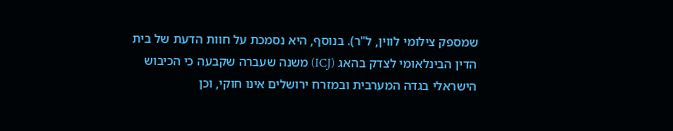שמספק צילומי לווין, ל"ר). בנוסף, היא נסמכת על חוות הדעת של בית הדין הבינלאומי לצדק בהאג (ICJ) משנה שעברה שקבעה כי הכיבוש הישראלי בגדה המערבית ובמזרח ירושלים אינו חוקי, וכן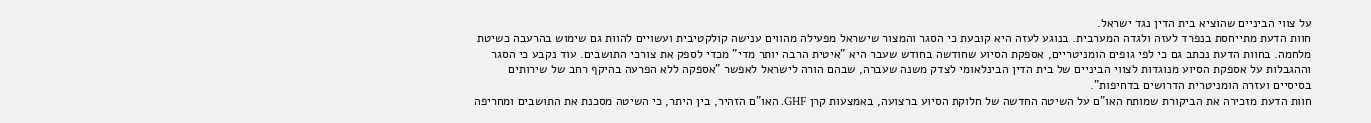על צווי הביניים שהוציא בית הדין נגד ישראל.
חוות הדעת מתייחסת בנפרד לעזה ולגדה המערבית. בנוגע לעזה היא קובעת כי הסגר והמצור שישראל מפעילה מהווים ענישה קולקטיבית ועשויים להוות גם שימוש בהרעבה כשיטת מלחמה. בחוות הדעת נכתב גם כי לפי גופים הומניטריים, אספקת הסיוע שחודשה בחודש שעבר היא "איטית הרבה יותר מדי" מכדי לספק את צורכי התושבים. עוד נקבע כי הסגר וההגבלות על אספקת הסיוע מנוגדות לצווי הביניים של בית הדין הבינלאומי לצדק משנה שעברה, שבהם הורה לישראל לאפשר "אספקה ללא הפרעה בהיקף רחב של שירותים בסיסיים ועזרה הומניטרית הדרושים בדחיפות".
חוות הדעת מזכירה את הביקורת שמותח האו"ם על השיטה החדשה של חלוקת הסיוע ברצועה, באמצעות קרן GHF. האו"ם הזהיר, בין היתר, כי השיטה מסכנת את התושבים ומחריפה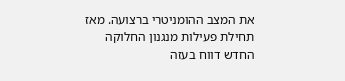את המצב ההומניטרי ברצועה. מאז תחילת פעילות מנגנון החלוקה החדש דווח בעזה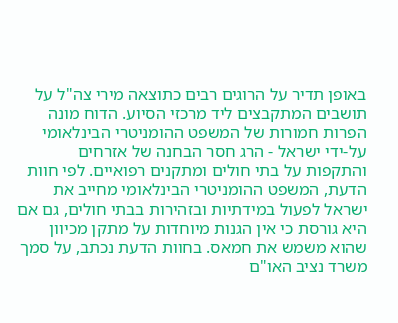באופן תדיר על הרוגים רבים כתוצאה מירי צה"ל על תושבים המתקבצים ליד מרכזי הסיוע. הדוח מונה הפרות חמורות של המשפט ההומניטרי הבינלאומי על-ידי ישראל - הרג חסר הבחנה של אזרחים והתקפות על בתי חולים ומתקנים רפואיים. לפי חוות הדעת, המשפט ההומניטרי הבינלאומי מחייב את ישראל לפעול במידתיות ובזהירות בבתי חולים, גם אם היא גורסת כי אין הגנות מיוחדות על מתקן מכיוון שהוא משמש את חמאס. בחוות הדעת נכתב, על סמך משרד נציב האו"ם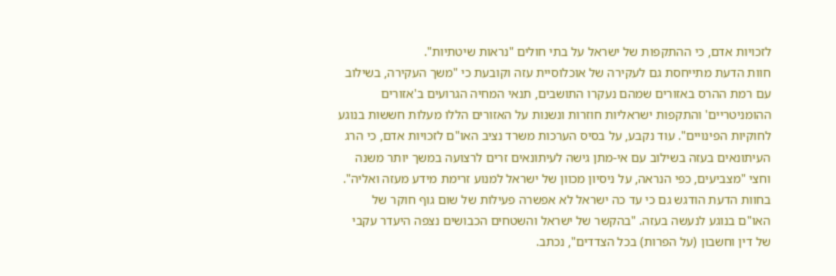לזכויות אדם, כי ההתקפות של ישראל על בתי חולים "נראות שיטתיות".
חוות הדעת מתייחסת גם לעקירה של אוכלוסיית עזה וקובעת כי "משך העקירה, בשילוב עם רמת ההרס באזורים שמהם נעקרו התושבים, תנאי המחיה הגרועים ב'אזורים ההומניטריים' והתקפות ישראליות חוזרות ונשנות על האזורים הללו מעלות חששות בנוגע לחוקיות הפינויים". עוד נקבע, על בסיס הערכות משרד נציב האו"ם לזכויות אדם, כי הרג העיתונאים בעזה בשילוב עם אי-מתן גישה לעיתונאים זרים לרצועה במשך יותר משנה וחצי "מצביעים, כפי הנראה, על ניסיון מכוון של ישראל למנוע זרימת מידע מעזה ואליה". בחוות הדעת הודגש גם כי עד כה ישראל לא אפשרה פעילות של שום גוף חוקר של האו"ם בנוגע לנעשה בעזה. "בהקשר של ישראל והשטחים הכבושים נצפה היעדר עקבי של דין וחשבון (על הפרות) בכל הצדדים", נכתב.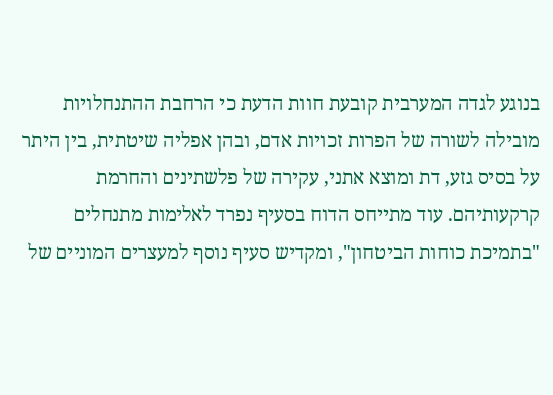בנוגע לגדה המערבית קובעת חוות הדעת כי הרחבת ההתנחלויות מובילה לשורה של הפרות זכויות אדם, ובהן אפליה שיטתית, בין היתר על בסיס גזע, דת ומוצא אתני, עקירה של פלשתינים והחרמת קרקעותיהם. עוד מתייחס הדוח בסעיף נפרד לאלימות מתנחלים "בתמיכת כוחות הביטחון", ומקדיש סעיף נוסף למעצרים המוניים של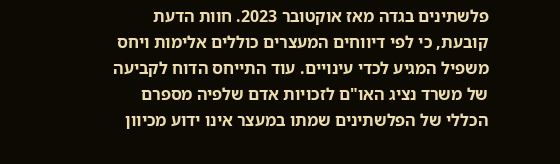פלשתינים בגדה מאז אוקטובר 2023. חוות הדעת קובעת, כי לפי דיווחים המעצרים כוללים אלימות ויחס משפיל המגיע לכדי עינויים. עוד התייחס הדוח לקביעה של משרד נציג האו"ם לזכויות אדם שלפיה מספרם הכללי של הפלשתינים שמתו במעצר אינו ידוע מכיוון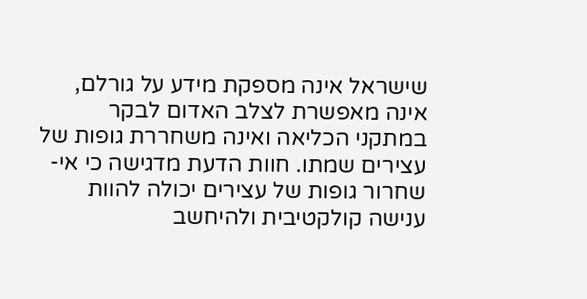שישראל אינה מספקת מידע על גורלם, אינה מאפשרת לצלב האדום לבקר במתקני הכליאה ואינה משחררת גופות של עצירים שמתו. חוות הדעת מדגישה כי אי-שחרור גופות של עצירים יכולה להוות ענישה קולקטיבית ולהיחשב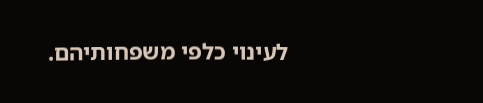לעינוי כלפי משפחותיהם.